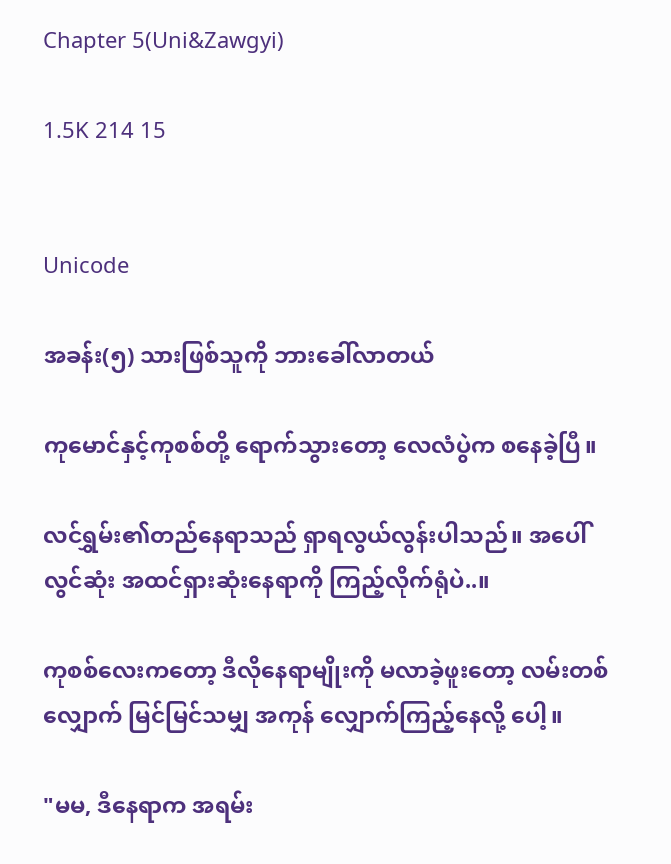Chapter 5(Uni&Zawgyi)

1.5K 214 15


Unicode

အခန်း(၅) သားဖြစ်သူကို ဘားခေါ်လာတယ်

ကုမောင်နှင့်ကုစစ်တို့ ရောက်သွားတော့ လေလံပွဲက စနေခဲ့ပြီ။

လင်ရွှမ်း၏တည်နေရာသည် ရှာရလွယ်လွန်းပါသည်။ အပေါ်လွင်ဆုံး အထင်ရှားဆုံးနေရာကို ကြည့်လိုက်ရုံပဲ..။

ကုစစ်လေးကတော့ ဒီလိုနေရာမျိုးကို မလာခဲ့ဖူးတော့ လမ်းတစ်လျှောက် မြင်မြင်သမျှ အကုန် လျှောက်ကြည့်နေလို့ ပေါ့။

"မမ, ဒီနေရာက အရမ်း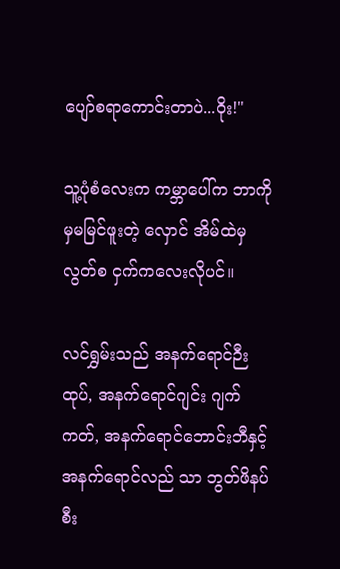ပျော်စရာကောင်းတာပဲ...ဝိုး!"

သူ့ပုံစံလေးက ကမ္ဘာပေါ်က ဘာကိုမှမမြင်ဖူးတဲ့ လှောင် အိမ်ထဲမှလွတ်စ ငှက်ကလေးလိုပင်။

လင်ရွှမ်းသည် အနက်ရောင်ဉီးထုပ်, အနက်ရောင်ဂျင်း ဂျက်ကတ်, အနက်ရောင်ဘောင်းဘီနှင့်အနက်ရောင်လည် သာ ဘွတ်ဖိနပ်စီး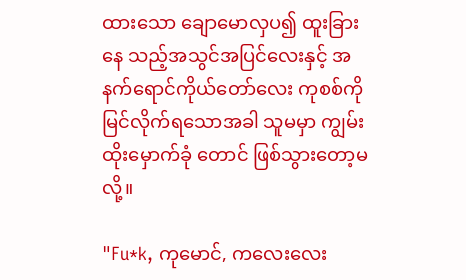ထားသော ချောမောလှပ၍ ထူးခြားနေ သည့်အသွင်အပြင်လေးနှင့် အနက်ရောင်ကိုယ်တော်လေး ကုစစ်ကို မြင်လိုက်ရသောအခါ သူမမှာ ကျွမ်းထိုးမှောက်ခုံ တောင် ဖြစ်သွားတော့မလို့။

"Fu*k, ကုမောင်, ကလေးလေး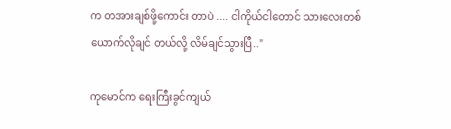က တအားချစ်ဖို့ကောင်း တာပဲ .... ငါကိုယ်ငါတောင် သားလေးတစ်ယောက်လိုချင် တယ်လို့ လိမ်ချင်သွားပြီ.."

ကုမောင်က ရေးကြီးခွင်ကျယ်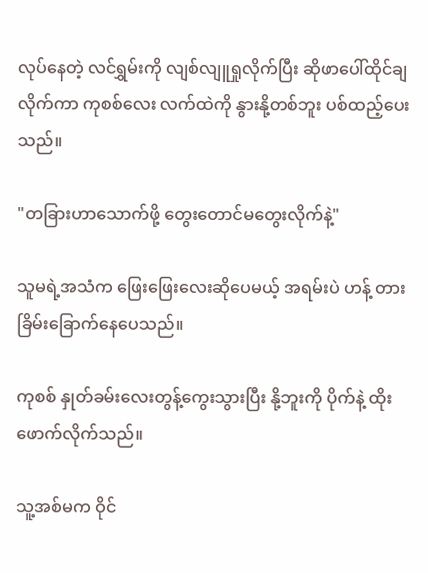လုပ်နေတဲ့ လင်ရွှမ်းကို လျစ်လျူရှုလိုက်ပြီး ဆိုဖာပေါ်ထိုင်ချလိုက်ကာ ကုစစ်လေး လက်ထဲကို နွားနို့တစ်ဘူး ပစ်ထည့်ပေးသည်။

"တခြားဟာသောက်ဖို့ တွေးတောင်မတွေးလိုက်နဲ့"

သူမရဲ့အသံက ဖြေးဖြေးလေး‌ဆိုပေမယ့် အရမ်းပဲ ဟန့် တား ခြိမ်းခြောက်နေပေသည်။

ကုစစ် နှုတ်ခမ်းလေးတွန့်ကွေးသွားပြီး နို့ဘူးကို ပိုက်နဲ့ ထိုးဖောက်လိုက်သည်။

သူ့အစ်မက ဝိုင်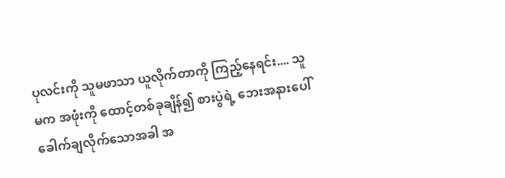ပုလင်းကို သူမဖာသာ ယူလိုက်တာကို ကြည့်နေရင်း.... သူမက အဖုံးကို ထောင့်တစ်ခုချိန်၍ စားပွဲရဲ့ ဘေးအနားပေါ်ခေါက်ချလိုက်သောအခါ အ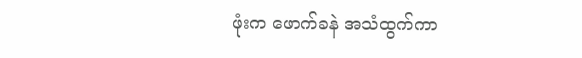ဖုံးက ဖောက်ခနဲ အသံထွက်ကာ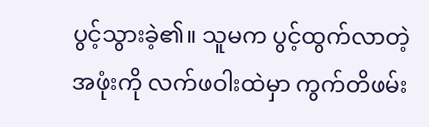ပွင့်သွားခဲ့၏။ သူမက ပွင့်ထွက်လာတဲ့အဖုံးကို လက်ဖဝါးထဲမှာ ကွက်တိဖမ်း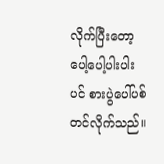လိုက်ပြီးတော့ ပေါ့ပေါ့ပါးပါးပင် စားပွဲပေါ်ပစ်တင်လိုက်သည်။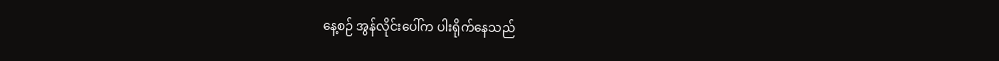နေ့စဉ် အွန်လိုင်းပေါ်က ပါးရိုက်နေသည်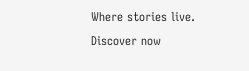Where stories live. Discover now